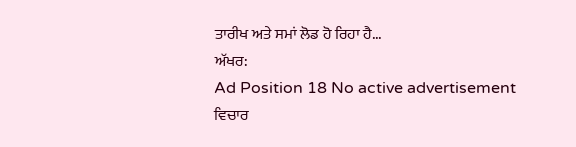ਤਾਰੀਖ ਅਤੇ ਸਮਾਂ ਲੋਡ ਹੋ ਰਿਹਾ ਹੈ...
ਅੱਖਰ:
Ad Position 18 No active advertisement
ਵਿਚਾਰ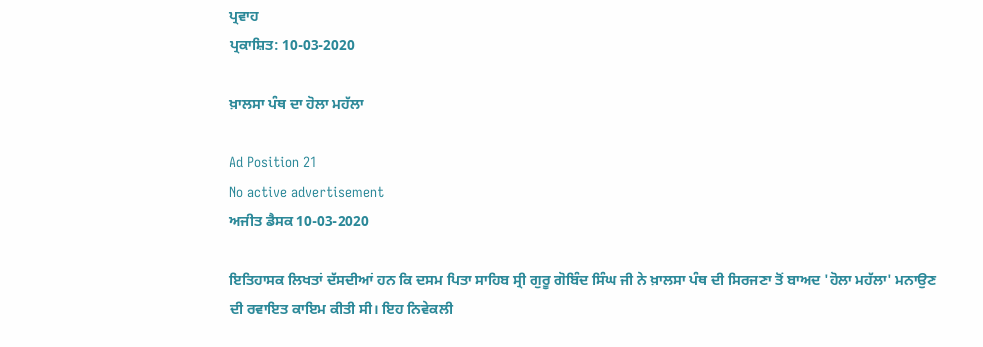ਪ੍ਰਵਾਹ
ਪ੍ਰਕਾਸ਼ਿਤ: 10-03-2020

ਖ਼ਾਲਸਾ ਪੰਥ ਦਾ ਹੋਲਾ ਮਹੱਲਾ

Ad Position 21
No active advertisement
ਅਜੀਤ ਡੈਸਕ 10-03-2020

ਇਤਿਹਾਸਕ ਲਿਖਤਾਂ ਦੱਸਦੀਆਂ ਹਨ ਕਿ ਦਸਮ ਪਿਤਾ ਸਾਹਿਬ ਸ੍ਰੀ ਗੁਰੂ ਗੋਬਿੰਦ ਸਿੰਘ ਜੀ ਨੇ ਖ਼ਾਲਸਾ ਪੰਥ ਦੀ ਸਿਰਜਣਾ ਤੋਂ ਬਾਅਦ 'ਹੋਲਾ ਮਹੱਲਾ' ਮਨਾਉਣ ਦੀ ਰਵਾਇਤ ਕਾਇਮ ਕੀਤੀ ਸੀ। ਇਹ ਨਿਵੇਕਲੀ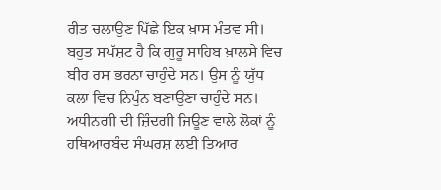ਰੀਤ ਚਲਾਉਣ ਪਿੱਛੇ ਇਕ ਖ਼ਾਸ ਮੰਤਵ ਸੀ। ਬਹੁਤ ਸਪੱਸ਼ਟ ਹੈ ਕਿ ਗੁਰੂ ਸਾਹਿਬ ਖ਼ਾਲਸੇ ਵਿਚ ਬੀਰ ਰਸ ਭਰਨਾ ਚਾਹੁੰਦੇ ਸਨ। ਉਸ ਨੂੰ ਯੁੱਧ ਕਲਾ ਵਿਚ ਨਿਪੁੰਨ ਬਣਾਉਣਾ ਚਾਹੁੰਦੇ ਸਨ। ਅਧੀਨਗੀ ਦੀ ਜ਼ਿੰਦਗੀ ਜਿਊਣ ਵਾਲੇ ਲੋਕਾਂ ਨੂੰ ਹਥਿਆਰਬੰਦ ਸੰਘਰਸ਼ ਲਈ ਤਿਆਰ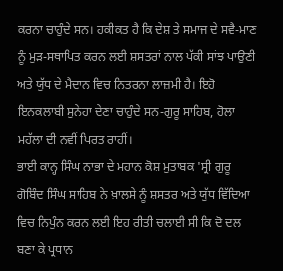ਕਰਨਾ ਚਾਹੁੰਦੇ ਸਨ। ਹਕੀਕਤ ਹੈ ਕਿ ਦੇਸ਼ ਤੇ ਸਮਾਜ ਦੇ ਸਵੈ-ਮਾਣ ਨੂੰ ਮੁੜ-ਸਥਾਪਿਤ ਕਰਨ ਲਈ ਸ਼ਸਤਰਾਂ ਨਾਲ ਪੱਕੀ ਸਾਂਝ ਪਾਉਣੀ ਅਤੇ ਯੁੱਧ ਦੇ ਮੈਦਾਨ ਵਿਚ ਨਿਤਰਨਾ ਲਾਜ਼ਮੀ ਹੈ। ਇਹੋ ਇਨਕਲਾਬੀ ਸੁਨੇਹਾ ਦੇਣਾ ਚਾਹੁੰਦੇ ਸਨ-ਗੁਰੂ ਸਾਹਿਬ, ਹੋਲਾ ਮਹੱਲਾ ਦੀ ਨਵੀਂ ਪਿਰਤ ਰਾਹੀਂ।
ਭਾਈ ਕਾਨ੍ਹ ਸਿੰਘ ਨਾਭਾ ਦੇ ਮਹਾਨ ਕੋਸ਼ ਮੁਤਾਬਕ 'ਸ੍ਰੀ ਗੁਰੂ ਗੋਬਿੰਦ ਸਿੰਘ ਸਾਹਿਬ ਨੇ ਖ਼ਾਲਸੇ ਨੂੰ ਸ਼ਸਤਰ ਅਤੇ ਯੁੱਧ ਵਿੱਦਿਆ ਵਿਚ ਨਿਪੁੰਨ ਕਰਨ ਲਈ ਇਹ ਰੀਤੀ ਚਲਾਈ ਸੀ ਕਿ ਦੋ ਦਲ ਬਣਾ ਕੇ ਪ੍ਰਧਾਨ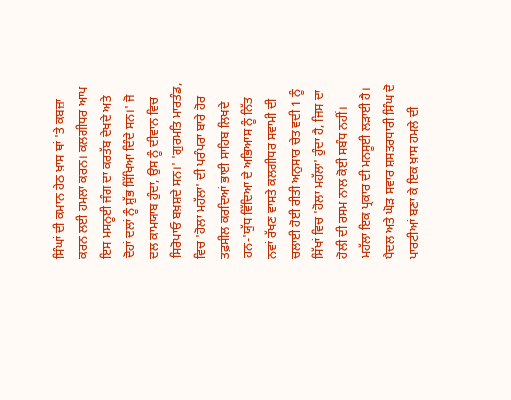ਸਿੰਘਾਂ ਦੀ ਕਮਾਨ ਹੇਠ ਖ਼ਾਸ ਥਾਂ 'ਤੇ ਕਬਜ਼ਾ ਕਰਨ ਲਈ ਹਮਲਾ ਕਰਨ। ਕਲਗੀਧਰ ਆਪ ਇਸ ਮਸਨੂਈ ਜੰਗ ਦਾ ਕਰਤੱਬ ਦੇਖਦੇ ਅਤੇ ਦੋਹਾਂ ਦਲਾਂ ਨੂੰ ਸ਼ੁੱਭ ਸਿੱਖਿਆ ਦਿੰਦੇ ਸਨ।' ਜੋ ਦਲ ਕਾਮਯਾਬ ਹੁੰਦਾ, ਉਸ ਨੂੰ ਦੀਵਾਨ ਵਿਚ ਸਿਰੋਪਾਓ ਬਖ਼ਸ਼ਦੇ ਸਨ।' 'ਗੁਰਮਤਿ ਮਾਰਤੰਡ, ਵਿਚ 'ਹੋਲਾ ਮਹੱਲਾ' ਦੀ ਪਰੰਪਰਾ ਬਾਰੇ ਹੋਰ ਤਫ਼ਸੀਲ ਕਰਦਿਆਂ ਭਾਈ ਸਾਹਿਬ ਲਿਖਦੇ ਹਨ-'ਯੁੱਧ ਵਿੱਦਿਆ ਦੇ ਅਭਿਆਸ ਨੂੰ ਨਿੱਤ ਨਵਾਂ ਰੱਖਣ ਵਾਸਤੇ ਕਲਗੀਧਰ ਸਵਾਮੀ ਦੀ ਚਲਾਈ ਹੋਈ ਰੀਤੀ ਅਨੁਸਾਰ ਚੇਤ ਵਦੀ 1 ਨੂੰ ਸਿੱਖਾਂ ਵਿਚ 'ਹੋਲਾ ਮਹੱਲਾ' ਹੁੰਦਾ ਹੈ, ਜਿਸ ਦਾ ਹੋਲੀ ਦੀ ਰਸਮ ਨਾਲ ਕੋਈ ਸਬੰਧ ਨਹੀਂ। ਮਹੱਲਾ ਇਕ ਪ੍ਰਕਾਰ ਦੀ ਮਨਸੂਈ ਲੜਾਈ ਹੈ। ਪੈਦਲ ਅਤੇ ਘੋੜ ਸਵਾਰ ਸ਼ਸਤਰਧਾਰੀ ਸਿੰਘ ਦੋ ਪਾਰਟੀਆਂ ਬਣਾ ਕੇ ਇਕ ਖ਼ਾਸ ਹਮਲੇ ਦੀ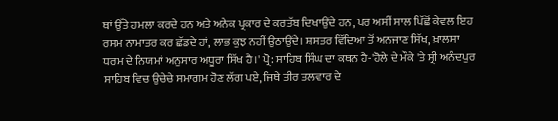ਥਾਂ ਉੱਤੇ ਹਮਲਾ ਕਰਦੇ ਹਨ ਅਤੇ ਅਨੇਕ ਪ੍ਰਕਾਰ ਦੇ ਕਰਤੱਬ ਦਿਖਾਉਂਦੇ ਹਨ, ਪਰ ਅਸੀਂ ਸਾਲ ਪਿੱਛੋਂ ਕੇਵਲ ਇਹ ਰਸਮ ਨਾਮਾਤਰ ਕਰ ਛੱਡਦੇ ਹਾਂ, ਲਾਭ ਕੁਝ ਨਹੀਂ ਉਠਾਉਂਦੇ। ਸ਼ਸਤਰ ਵਿੱਦਿਆ ਤੋਂ ਅਨਜਾਣ ਸਿੱਖ, ਖ਼ਾਲਸਾ ਧਰਮ ਦੇ ਨਿਯਮਾਂ ਅਨੁਸਾਰ ਅਧੂਰਾ ਸਿੱਖ ਹੈ।' ਪ੍ਰੋ: ਸਾਹਿਬ ਸਿੰਘ ਦਾ ਕਥਨ ਹੈ-'ਹੋਲੇ ਦੇ ਮੌਕੇ 'ਤੇ ਸ੍ਰੀ ਅਨੰਦਪੁਰ ਸਾਹਿਬ ਵਿਚ ਉਚੇਚੇ ਸਮਾਗਮ ਹੋਣ ਲੱਗ ਪਏ, ਜਿਥੇ ਤੀਰ ਤਲਵਾਰ ਦੇ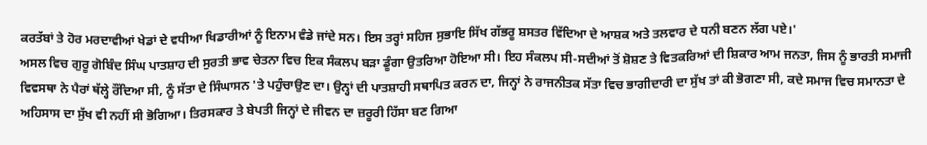ਕਰਤੱਬਾਂ ਤੇ ਹੋਰ ਮਰਦਾਵੀਆਂ ਖੇਡਾਂ ਦੇ ਵਧੀਆ ਖਿਡਾਰੀਆਂ ਨੂੰ ਇਨਾਮ ਵੰਡੇ ਜਾਂਦੇ ਸਨ। ਇਸ ਤਰ੍ਹਾਂ ਸਹਿਜ ਸੁਭਾਇ ਸਿੱਖ ਗੱਭਰੂ ਸ਼ਸਤਰ ਵਿੱਦਿਆ ਦੇ ਆਸ਼ਕ ਅਤੇ ਤਲਵਾਰ ਦੇ ਧਨੀ ਬਣਨ ਲੱਗ ਪਏ।'
ਅਸਲ ਵਿਚ ਗੁਰੂ ਗੋਬਿੰਦ ਸਿੰਘ ਪਾਤਸ਼ਾਹ ਦੀ ਸੁਰਤੀ ਭਾਵ ਚੇਤਨਾ ਵਿਚ ਇਕ ਸੰਕਲਪ ਬੜਾ ਡੂੰਗਾ ਉਤਰਿਆ ਹੋਇਆ ਸੀ। ਇਹ ਸੰਕਲਪ ਸੀ-ਸਦੀਆਂ ਤੋਂ ਸ਼ੋਸ਼ਣ ਤੇ ਵਿਤਕਰਿਆਂ ਦੀ ਸ਼ਿਕਾਰ ਆਮ ਜਨਤਾ, ਜਿਸ ਨੂੰ ਭਾਰਤੀ ਸਮਾਜੀ ਵਿਵਸਥਾ ਨੇ ਪੈਰਾਂ ਥੱਲ੍ਹੇ ਰੌਂਦਿਆ ਸੀ, ਨੂੰ ਸੱਤਾ ਦੇ ਸਿੰਘਾਸਨ 'ਤੇ ਪਹੁੰਚਾਉਣ ਦਾ। ਉਨ੍ਹਾਂ ਦੀ ਪਾਤਸ਼ਾਹੀ ਸਥਾਪਿਤ ਕਰਨ ਦਾ, ਜਿਨ੍ਹਾਂ ਨੇ ਰਾਜਨੀਤਕ ਸੱਤਾ ਵਿਚ ਭਾਗੀਦਾਰੀ ਦਾ ਸੁੱਖ ਤਾਂ ਕੀ ਭੋਗਣਾ ਸੀ, ਕਦੇ ਸਮਾਜ ਵਿਚ ਸਮਾਨਤਾ ਦੇ ਅਹਿਸਾਸ ਦਾ ਸੁੱਖ ਵੀ ਨਹੀਂ ਸੀ ਭੋਗਿਆ। ਤਿਰਸਕਾਰ ਤੇ ਬੇਪਤੀ ਜਿਨ੍ਹਾਂ ਦੇ ਜੀਵਨ ਦਾ ਜ਼ਰੂਰੀ ਹਿੱਸਾ ਬਣ ਗਿਆ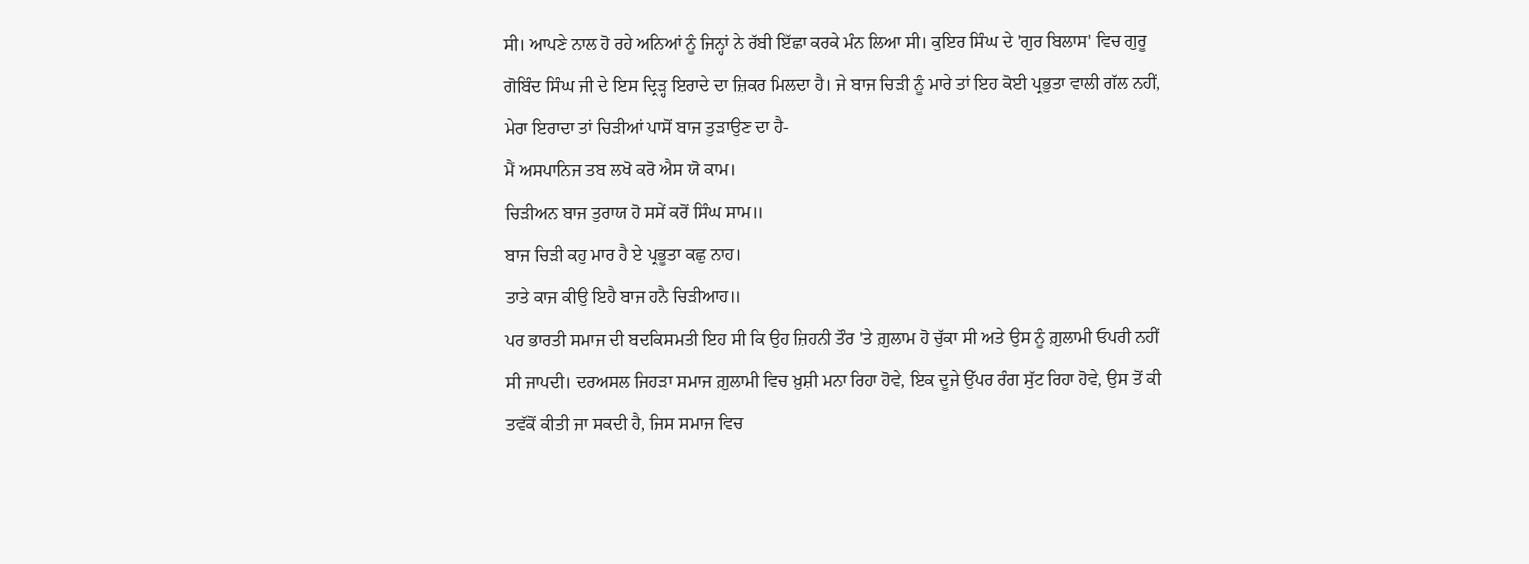ਸੀ। ਆਪਣੇ ਨਾਲ ਹੋ ਰਹੇ ਅਨਿਆਂ ਨੂੰ ਜਿਨ੍ਹਾਂ ਨੇ ਰੱਬੀ ਇੱਛਾ ਕਰਕੇ ਮੰਨ ਲਿਆ ਸੀ। ਕੁਇਰ ਸਿੰਘ ਦੇ 'ਗੁਰ ਬਿਲਾਸ' ਵਿਚ ਗੁਰੂ ਗੋਬਿੰਦ ਸਿੰਘ ਜੀ ਦੇ ਇਸ ਦ੍ਰਿੜ੍ਹ ਇਰਾਦੇ ਦਾ ਜ਼ਿਕਰ ਮਿਲਦਾ ਹੈ। ਜੇ ਬਾਜ ਚਿੜੀ ਨੂੰ ਮਾਰੇ ਤਾਂ ਇਹ ਕੋਈ ਪ੍ਰਭੁਤਾ ਵਾਲੀ ਗੱਲ ਨਹੀਂ, ਮੇਰਾ ਇਰਾਦਾ ਤਾਂ ਚਿੜੀਆਂ ਪਾਸੋਂ ਬਾਜ ਤੁੜਾਉਣ ਦਾ ਹੈ-
ਮੈਂ ਅਸਪਾਨਿਜ ਤਬ ਲਖੋ ਕਰੋ ਐਸ ਯੋ ਕਾਮ।
ਚਿੜੀਅਨ ਬਾਜ ਤੁਰਾਯ ਹੋ ਸਸੇਂ ਕਰੋਂ ਸਿੰਘ ਸਾਮ॥
ਬਾਜ ਚਿੜੀ ਕਹੁ ਮਾਰ ਹੈ ਏ ਪ੍ਰਭੂਤਾ ਕਛੁ ਨਾਹ।
ਤਾਤੇ ਕਾਜ ਕੀਉ ਇਹੈ ਬਾਜ ਹਨੈ ਚਿੜੀਆਹ॥
ਪਰ ਭਾਰਤੀ ਸਮਾਜ ਦੀ ਬਦਕਿਸਮਤੀ ਇਹ ਸੀ ਕਿ ਉਹ ਜ਼ਿਹਨੀ ਤੌਰ 'ਤੇ ਗ਼ੁਲਾਮ ਹੋ ਚੁੱਕਾ ਸੀ ਅਤੇ ਉਸ ਨੂੰ ਗ਼ੁਲਾਮੀ ਓਪਰੀ ਨਹੀਂ ਸੀ ਜਾਪਦੀ। ਦਰਅਸਲ ਜਿਹੜਾ ਸਮਾਜ ਗ਼ੁਲਾਮੀ ਵਿਚ ਖ਼ੁਸ਼ੀ ਮਨਾ ਰਿਹਾ ਹੋਵੇ, ਇਕ ਦੂਜੇ ਉੱਪਰ ਰੰਗ ਸੁੱਟ ਰਿਹਾ ਹੋਵੇ, ਉਸ ਤੋਂ ਕੀ ਤਵੱਕੋਂ ਕੀਤੀ ਜਾ ਸਕਦੀ ਹੈ, ਜਿਸ ਸਮਾਜ ਵਿਚ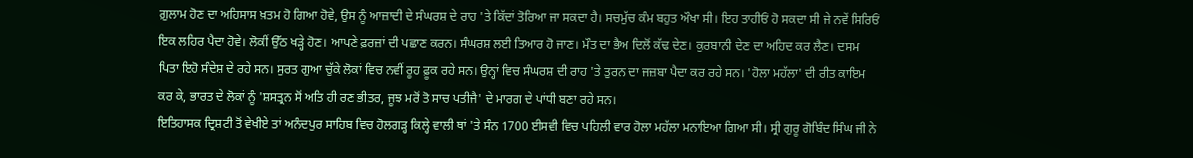ਗ਼ੁਲਾਮ ਹੋਣ ਦਾ ਅਹਿਸਾਸ ਖ਼ਤਮ ਹੋ ਗਿਆ ਹੋਵੇ, ਉਸ ਨੂੰ ਆਜ਼ਾਦੀ ਦੇ ਸੰਘਰਸ਼ ਦੇ ਰਾਹ 'ਤੇ ਕਿੱਦਾਂ ਤੋਰਿਆ ਜਾ ਸਕਦਾ ਹੈ। ਸਚਮੁੱਚ ਕੰਮ ਬਹੁਤ ਔਖਾ ਸੀ। ਇਹ ਤਾਹੀਓਂ ਹੋ ਸਕਦਾ ਸੀ ਜੇ ਨਵੇਂ ਸਿਰਿਓਂ ਇਕ ਲਹਿਰ ਪੈਦਾ ਹੋਵੇ। ਲੋਕੀਂ ਉੱਠ ਖੜ੍ਹੇ ਹੋਣ। ਆਪਣੇ ਫ਼ਰਜ਼ਾਂ ਦੀ ਪਛਾਣ ਕਰਨ। ਸੰਘਰਸ਼ ਲਈ ਤਿਆਰ ਹੋ ਜਾਣ। ਮੌਤ ਦਾ ਭੈਅ ਦਿਲੋਂ ਕੱਢ ਦੇਣ। ਕੁਰਬਾਨੀ ਦੇਣ ਦਾ ਅਹਿਦ ਕਰ ਲੈਣ। ਦਸਮ ਪਿਤਾ ਇਹੋ ਸੰਦੇਸ਼ ਦੇ ਰਹੇ ਸਨ। ਸੁਰਤ ਗੁਆ ਚੁੱਕੇ ਲੋਕਾਂ ਵਿਚ ਨਵੀਂ ਰੂਹ ਫ਼ੂਕ ਰਹੇ ਸਨ। ਉਨ੍ਹਾਂ ਵਿਚ ਸੰਘਰਸ਼ ਦੀ ਰਾਹ 'ਤੇ ਤੁਰਨ ਦਾ ਜਜ਼ਬਾ ਪੈਦਾ ਕਰ ਰਹੇ ਸਨ। 'ਹੋਲਾ ਮਹੱਲਾ' ਦੀ ਰੀਤ ਕਾਇਮ ਕਰ ਕੇ, ਭਾਰਤ ਦੇ ਲੋਕਾਂ ਨੂੰ 'ਸ਼ਸਤ੍ਰਨ ਸੋਂ ਅਤਿ ਹੀ ਰਣ ਭੀਤਰ, ਜੂਝ ਮਰੋਂ ਤੋ ਸਾਚ ਪਤੀਜੈ' ਦੇ ਮਾਰਗ ਦੇ ਪਾਂਧੀ ਬਣਾ ਰਹੇ ਸਨ।
ਇਤਿਹਾਸਕ ਦ੍ਰਿਸ਼ਟੀ ਤੋਂ ਵੇਖੀਏ ਤਾਂ ਅਨੰਦਪੁਰ ਸਾਹਿਬ ਵਿਚ ਹੋਲਗੜ੍ਹ ਕਿਲ੍ਹੇ ਵਾਲੀ ਥਾਂ 'ਤੇ ਸੰਨ 1700 ਈਸਵੀ ਵਿਚ ਪਹਿਲੀ ਵਾਰ ਹੋਲਾ ਮਹੱਲਾ ਮਨਾਇਆ ਗਿਆ ਸੀ। ਸ੍ਰੀ ਗੁਰੂ ਗੋਬਿੰਦ ਸਿੰਘ ਜੀ ਨੇ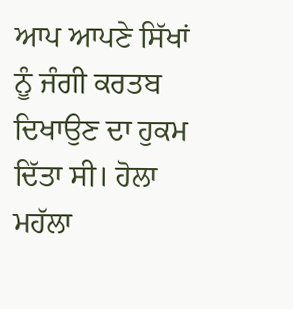ਆਪ ਆਪਣੇ ਸਿੱਖਾਂ ਨੂੰ ਜੰਗੀ ਕਰਤਬ ਦਿਖਾਉਣ ਦਾ ਹੁਕਮ ਦਿੱਤਾ ਸੀ। ਹੋਲਾ ਮਹੱਲਾ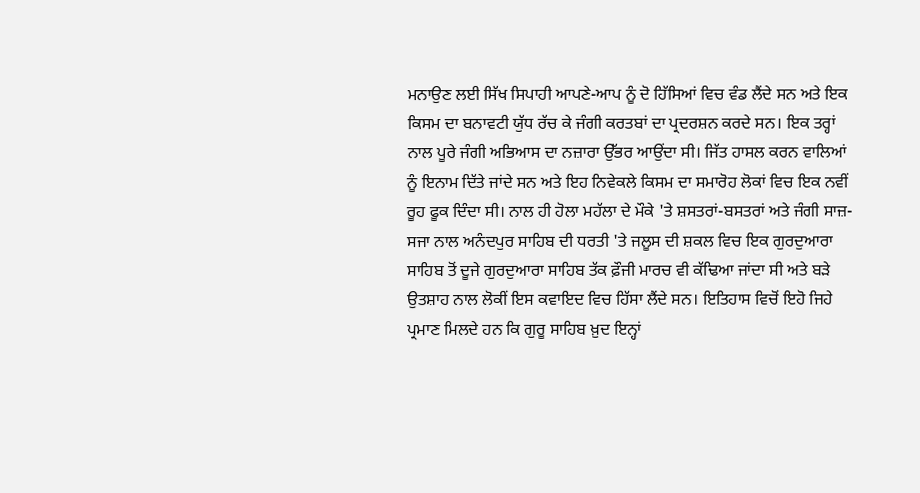ਮਨਾਉਣ ਲਈ ਸਿੱਖ ਸਿਪਾਹੀ ਆਪਣੇ-ਆਪ ਨੂੰ ਦੋ ਹਿੱਸਿਆਂ ਵਿਚ ਵੰਡ ਲੈਂਦੇ ਸਨ ਅਤੇ ਇਕ ਕਿਸਮ ਦਾ ਬਨਾਵਟੀ ਯੁੱਧ ਰੱਚ ਕੇ ਜੰਗੀ ਕਰਤਬਾਂ ਦਾ ਪ੍ਰਦਰਸ਼ਨ ਕਰਦੇ ਸਨ। ਇਕ ਤਰ੍ਹਾਂ ਨਾਲ ਪੂਰੇ ਜੰਗੀ ਅਭਿਆਸ ਦਾ ਨਜ਼ਾਰਾ ਉੱਭਰ ਆਉਂਦਾ ਸੀ। ਜਿੱਤ ਹਾਸਲ ਕਰਨ ਵਾਲਿਆਂ ਨੂੰ ਇਨਾਮ ਦਿੱਤੇ ਜਾਂਦੇ ਸਨ ਅਤੇ ਇਹ ਨਿਵੇਕਲੇ ਕਿਸਮ ਦਾ ਸਮਾਰੋਹ ਲੋਕਾਂ ਵਿਚ ਇਕ ਨਵੀਂ ਰੂਹ ਫੂਕ ਦਿੰਦਾ ਸੀ। ਨਾਲ ਹੀ ਹੋਲਾ ਮਹੱਲਾ ਦੇ ਮੌਕੇ 'ਤੇ ਸ਼ਸਤਰਾਂ-ਬਸਤਰਾਂ ਅਤੇ ਜੰਗੀ ਸਾਜ਼-ਸਜਾ ਨਾਲ ਅਨੰਦਪੁਰ ਸਾਹਿਬ ਦੀ ਧਰਤੀ 'ਤੇ ਜਲੂਸ ਦੀ ਸ਼ਕਲ ਵਿਚ ਇਕ ਗੁਰਦੁਆਰਾ ਸਾਹਿਬ ਤੋਂ ਦੂਜੇ ਗੁਰਦੁਆਰਾ ਸਾਹਿਬ ਤੱਕ ਫ਼ੌਜੀ ਮਾਰਚ ਵੀ ਕੱਢਿਆ ਜਾਂਦਾ ਸੀ ਅਤੇ ਬੜੇ ਉਤਸ਼ਾਹ ਨਾਲ ਲੋਕੀਂ ਇਸ ਕਵਾਇਦ ਵਿਚ ਹਿੱਸਾ ਲੈਂਦੇ ਸਨ। ਇਤਿਹਾਸ ਵਿਚੋਂ ਇਹੋ ਜਿਹੇ ਪ੍ਰਮਾਣ ਮਿਲਦੇ ਹਨ ਕਿ ਗੁਰੂ ਸਾਹਿਬ ਖ਼ੁਦ ਇਨ੍ਹਾਂ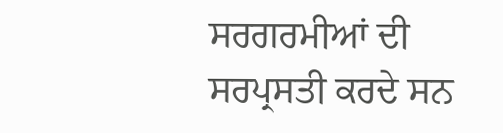ਸਰਗਰਮੀਆਂ ਦੀ ਸਰਪ੍ਰਸਤੀ ਕਰਦੇ ਸਨ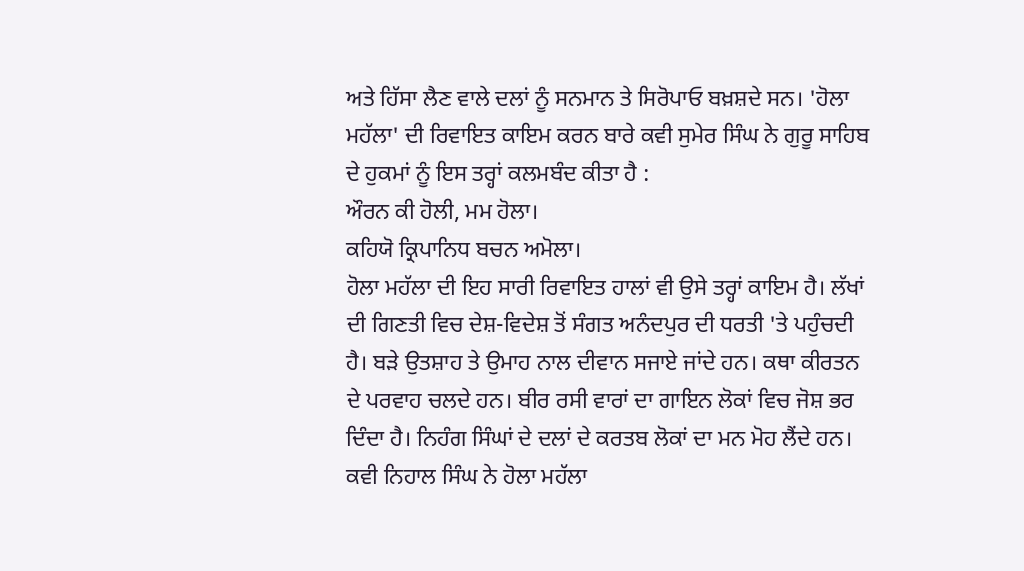ਅਤੇ ਹਿੱਸਾ ਲੈਣ ਵਾਲੇ ਦਲਾਂ ਨੂੰ ਸਨਮਾਨ ਤੇ ਸਿਰੋਪਾਓ ਬਖ਼ਸ਼ਦੇ ਸਨ। 'ਹੋਲਾ ਮਹੱਲਾ' ਦੀ ਰਿਵਾਇਤ ਕਾਇਮ ਕਰਨ ਬਾਰੇ ਕਵੀ ਸੁਮੇਰ ਸਿੰਘ ਨੇ ਗੁਰੂ ਸਾਹਿਬ ਦੇ ਹੁਕਮਾਂ ਨੂੰ ਇਸ ਤਰ੍ਹਾਂ ਕਲਮਬੰਦ ਕੀਤਾ ਹੈ :
ਔਰਨ ਕੀ ਹੋਲੀ, ਮਮ ਹੋਲਾ।
ਕਹਿਯੋ ਕ੍ਰਿਪਾਨਿਧ ਬਚਨ ਅਮੋਲਾ।
ਹੋਲਾ ਮਹੱਲਾ ਦੀ ਇਹ ਸਾਰੀ ਰਿਵਾਇਤ ਹਾਲਾਂ ਵੀ ਉਸੇ ਤਰ੍ਹਾਂ ਕਾਇਮ ਹੈ। ਲੱਖਾਂ ਦੀ ਗਿਣਤੀ ਵਿਚ ਦੇਸ਼-ਵਿਦੇਸ਼ ਤੋਂ ਸੰਗਤ ਅਨੰਦਪੁਰ ਦੀ ਧਰਤੀ 'ਤੇ ਪਹੁੰਚਦੀ ਹੈ। ਬੜੇ ਉਤਸ਼ਾਹ ਤੇ ਉਮਾਹ ਨਾਲ ਦੀਵਾਨ ਸਜਾਏ ਜਾਂਦੇ ਹਨ। ਕਥਾ ਕੀਰਤਨ ਦੇ ਪਰਵਾਹ ਚਲਦੇ ਹਨ। ਬੀਰ ਰਸੀ ਵਾਰਾਂ ਦਾ ਗਾਇਨ ਲੋਕਾਂ ਵਿਚ ਜੋਸ਼ ਭਰ ਦਿੰਦਾ ਹੈ। ਨਿਹੰਗ ਸਿੰਘਾਂ ਦੇ ਦਲਾਂ ਦੇ ਕਰਤਬ ਲੋਕਾਂ ਦਾ ਮਨ ਮੋਹ ਲੈਂਦੇ ਹਨ। ਕਵੀ ਨਿਹਾਲ ਸਿੰਘ ਨੇ ਹੋਲਾ ਮਹੱਲਾ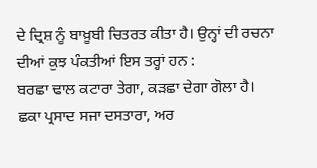ਦੇ ਦ੍ਰਿਸ਼ ਨੂੰ ਬਾਖ਼ੂਬੀ ਚਿਤਰਤ ਕੀਤਾ ਹੈ। ਉਨ੍ਹਾਂ ਦੀ ਰਚਨਾ ਦੀਆਂ ਕੁਝ ਪੰਕਤੀਆਂ ਇਸ ਤਰ੍ਹਾਂ ਹਨ :
ਬਰਛਾ ਢਾਲ ਕਟਾਰਾ ਤੇਗਾ, ਕੜਛਾ ਦੇਗਾ ਗੋਲਾ ਹੈ।
ਛਕਾ ਪ੍ਰਸਾਦ ਸਜਾ ਦਸਤਾਰਾ, ਅਰ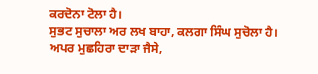ਕਰਦੋਨਾ ਟੋਲਾ ਹੈ।
ਸੁਭਟ ਸੁਚਾਲਾ ਅਰ ਲਖ ਬਾਹਾ, ਕਲਗਾ ਸਿੰਘ ਸੁਚੋਲਾ ਹੈ।
ਅਪਰ ਮੁਛਹਿਰਾ ਦਾੜਾ ਜੈਸੇ,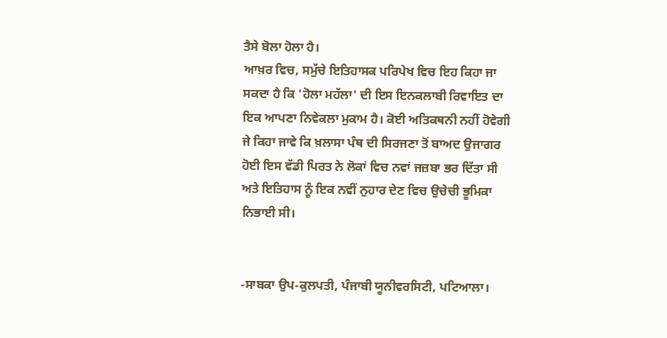ਤੈਸੇ ਬੋਲਾ ਹੋਲਾ ਹੈ।
ਆਖ਼ਰ ਵਿਚ, ਸਮੁੱਚੇ ਇਤਿਹਾਸਕ ਪਰਿਪੇਖ ਵਿਚ ਇਹ ਕਿਹਾ ਜਾ ਸਕਦਾ ਹੈ ਕਿ 'ਹੋਲਾ ਮਹੱਲਾ' ਦੀ ਇਸ ਇਨਕਲਾਬੀ ਰਿਵਾਇਤ ਦਾ ਇਕ ਆਪਣਾ ਨਿਵੇਕਲਾ ਮੁਕਾਮ ਹੈ। ਕੋਈ ਅਤਿਕਥਨੀ ਨਹੀਂ ਹੋਵੇਗੀ ਜੇ ਕਿਹਾ ਜਾਵੇ ਕਿ ਖ਼ਲਾਸਾ ਪੰਥ ਦੀ ਸਿਰਜਣਾ ਤੋਂ ਬਾਅਦ ਉਜਾਗਰ ਹੋਈ ਇਸ ਵੱਡੀ ਪਿਰਤ ਨੇ ਲੋਕਾਂ ਵਿਚ ਨਵਾਂ ਜਜ਼ਬਾ ਭਰ ਦਿੱਤਾ ਸੀ ਅਤੇ ਇਤਿਹਾਸ ਨੂੰ ਇਕ ਨਵੀਂ ਨੁਹਾਰ ਦੇਣ ਵਿਚ ਉਚੇਚੀ ਭੂਮਿਕਾ ਨਿਭਾਈ ਸੀ।


-ਸਾਬਕਾ ਉਪ-ਕੁਲਪਤੀ, ਪੰਜਾਬੀ ਯੂਨੀਵਰਸਿਟੀ, ਪਟਿਆਲਾ।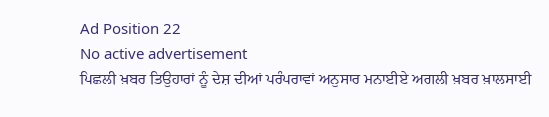Ad Position 22
No active advertisement
ਪਿਛਲੀ ਖ਼ਬਰ ਤਿਉਹਾਰਾਂ ਨੂੰ ਦੇਸ਼ ਦੀਆਂ ਪਰੰਪਰਾਵਾਂ ਅਨੁਸਾਰ ਮਨਾਈਏ ਅਗਲੀ ਖ਼ਬਰ ਖ਼ਾਲਸਾਈ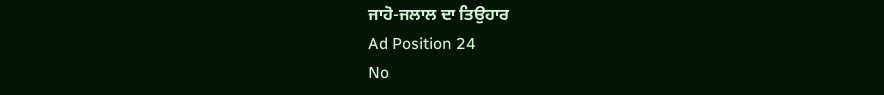ਜਾਹੋ-ਜਲਾਲ ਦਾ ਤਿਉਹਾਰ
Ad Position 24
No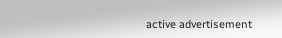active advertisement